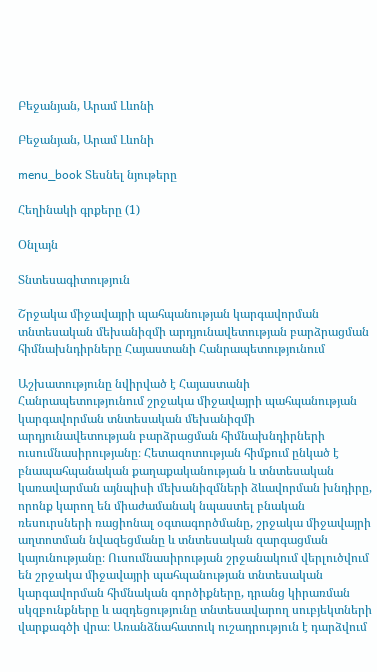Բեջանյան, Արամ Լևոնի

Բեջանյան, Արամ Լևոնի

menu_book Տեսնել նյութերը

Հեղինակի գրքերը (1)

Օնլայն

Տնտեսագիտություն

Շրջակա միջավայրի պահպանության կարգավորման տնտեսական մեխանիզմի արդյունավետության բարձրացման հիմնախնդիրները Հայաստանի Հանրապետությունում

Աշխատությունը նվիրված է Հայաստանի Հանրապետությունում շրջակա միջավայրի պահպանության կարգավորման տնտեսական մեխանիզմի արդյունավետության բարձրացման հիմնախնդիրների ուսումնասիրությանը։ Հետազոտության հիմքում ընկած է բնապահպանական քաղաքականության և տնտեսական կառավարման այնպիսի մեխանիզմների ձևավորման խնդիրը, որոնք կարող են միաժամանակ նպաստել բնական ռեսուրսների ռացիոնալ օգտագործմանը, շրջակա միջավայրի աղտոտման նվազեցմանը և տնտեսական զարգացման կայունությանը։ Ուսումնասիրության շրջանակում վերլուծվում են շրջակա միջավայրի պահպանության տնտեսական կարգավորման հիմնական գործիքները, դրանց կիրառման սկզբունքները և ազդեցությունը տնտեսավարող սուբյեկտների վարքագծի վրա։ Առանձնահատուկ ուշադրություն է դարձվում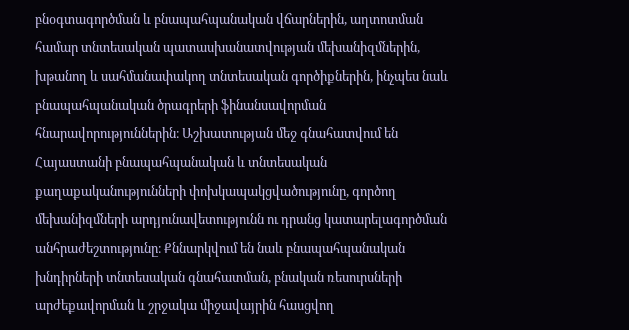բնօգտագործման և բնապահպանական վճարներին, աղտոտման համար տնտեսական պատասխանատվության մեխանիզմներին, խթանող և սահմանափակող տնտեսական գործիքներին, ինչպես նաև բնապահպանական ծրագրերի ֆինանսավորման հնարավորություններին։ Աշխատության մեջ գնահատվում են Հայաստանի բնապահպանական և տնտեսական քաղաքականությունների փոխկապակցվածությունը, գործող մեխանիզմների արդյունավետությունն ու դրանց կատարելագործման անհրաժեշտությունը։ Քննարկվում են նաև բնապահպանական խնդիրների տնտեսական գնահատման, բնական ռեսուրսների արժեքավորման և շրջակա միջավայրին հասցվող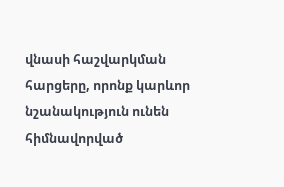վնասի հաշվարկման հարցերը, որոնք կարևոր նշանակություն ունեն հիմնավորված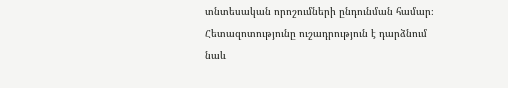տնտեսական որոշումների ընդունման համար։ Հետազոտությունը ուշադրություն է դարձնում նաև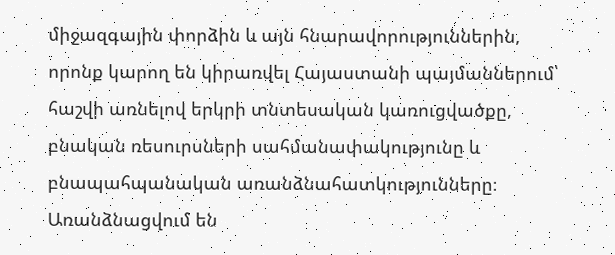միջազգային փորձին և այն հնարավորություններին, որոնք կարող են կիրառվել Հայաստանի պայմաններում՝ հաշվի առնելով երկրի տնտեսական կառուցվածքը, բնական ռեսուրսների սահմանափակությունը և բնապահպանական առանձնահատկությունները։ Առանձնացվում են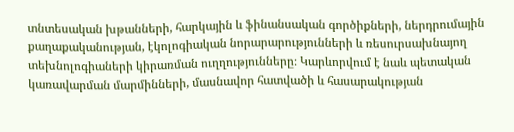տնտեսական խթանների, հարկային և ֆինանսական գործիքների, ներդրումային քաղաքականության, էկոլոգիական նորարարությունների և ռեսուրսախնայող տեխնոլոգիաների կիրառման ուղղությունները։ Կարևորվում է նաև պետական կառավարման մարմինների, մասնավոր հատվածի և հասարակության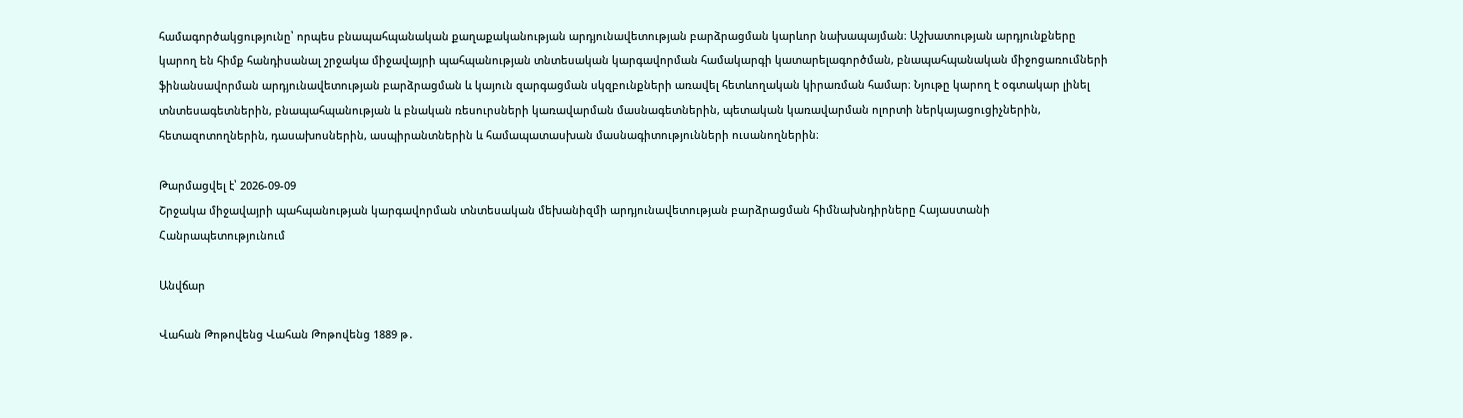համագործակցությունը՝ որպես բնապահպանական քաղաքականության արդյունավետության բարձրացման կարևոր նախապայման։ Աշխատության արդյունքները կարող են հիմք հանդիսանալ շրջակա միջավայրի պահպանության տնտեսական կարգավորման համակարգի կատարելագործման, բնապահպանական միջոցառումների ֆինանսավորման արդյունավետության բարձրացման և կայուն զարգացման սկզբունքների առավել հետևողական կիրառման համար։ Նյութը կարող է օգտակար լինել տնտեսագետներին, բնապահպանության և բնական ռեսուրսների կառավարման մասնագետներին, պետական կառավարման ոլորտի ներկայացուցիչներին, հետազոտողներին, դասախոսներին, ասպիրանտներին և համապատասխան մասնագիտությունների ուսանողներին։

Թարմացվել է՝ 2026-09-09
Շրջակա միջավայրի պահպանության կարգավորման տնտեսական մեխանիզմի արդյունավետության բարձրացման հիմնախնդիրները Հայաստանի Հանրապետությունում

Անվճար

Վահան Թոթովենց Վահան Թոթովենց 1889 թ․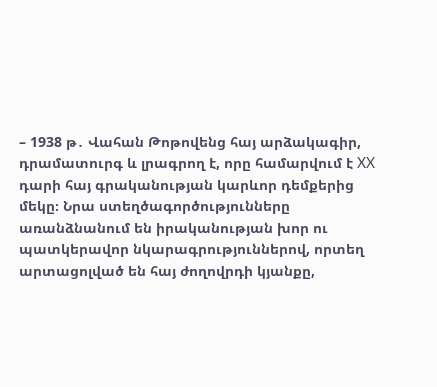– 1938 թ․ Վահան Թոթովենց հայ արձակագիր, դրամատուրգ և լրագրող է, որը համարվում է XX դարի հայ գրականության կարևոր դեմքերից մեկը։ Նրա ստեղծագործությունները առանձնանում են իրականության խոր ու պատկերավոր նկարագրություններով, որտեղ արտացոլված են հայ ժողովրդի կյանքը,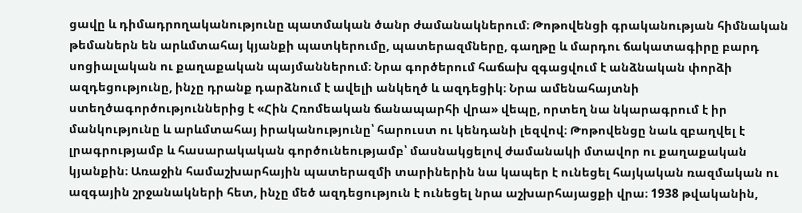ցավը և դիմադրողականությունը պատմական ծանր ժամանակներում։ Թոթովենցի գրականության հիմնական թեմաներն են արևմտահայ կյանքի պատկերումը, պատերազմները, գաղթը և մարդու ճակատագիրը բարդ սոցիալական ու քաղաքական պայմաններում։ Նրա գործերում հաճախ զգացվում է անձնական փորձի ազդեցությունը, ինչը դրանք դարձնում է ավելի անկեղծ և ազդեցիկ։ Նրա ամենահայտնի ստեղծագործություններից է «Հին Հռոմեական ճանապարհի վրա» վեպը, որտեղ նա նկարագրում է իր մանկությունը և արևմտահայ իրականությունը՝ հարուստ ու կենդանի լեզվով։ Թոթովենցը նաև զբաղվել է լրագրությամբ և հասարակական գործունեությամբ՝ մասնակցելով ժամանակի մտավոր ու քաղաքական կյանքին։ Առաջին համաշխարհային պատերազմի տարիներին նա կապեր է ունեցել հայկական ռազմական ու ազգային շրջանակների հետ, ինչը մեծ ազդեցություն է ունեցել նրա աշխարհայացքի վրա։ 1938 թվականին,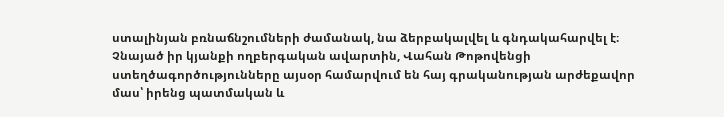ստալինյան բռնաճնշումների ժամանակ, նա ձերբակալվել և գնդակահարվել է։ Չնայած իր կյանքի ողբերգական ավարտին, Վահան Թոթովենցի ստեղծագործությունները այսօր համարվում են հայ գրականության արժեքավոր մաս՝ իրենց պատմական և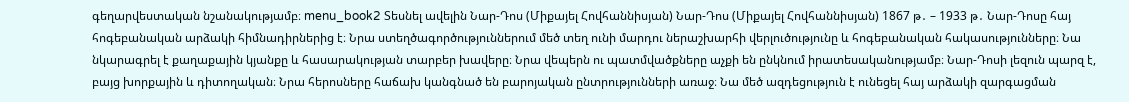գեղարվեստական նշանակությամբ։ menu_book2 Տեսնել ավելին Նար-Դոս (Միքայել Հովհաննիսյան) Նար-Դոս (Միքայել Հովհաննիսյան) 1867 թ․ – 1933 թ․ Նար-Դոսը հայ հոգեբանական արձակի հիմնադիրներից է։ Նրա ստեղծագործություններում մեծ տեղ ունի մարդու ներաշխարհի վերլուծությունը և հոգեբանական հակասությունները։ Նա նկարագրել է քաղաքային կյանքը և հասարակության տարբեր խավերը։ Նրա վեպերն ու պատմվածքները աչքի են ընկնում իրատեսականությամբ։ Նար-Դոսի լեզուն պարզ է, բայց խորքային և դիտողական։ Նրա հերոսները հաճախ կանգնած են բարոյական ընտրությունների առաջ։ Նա մեծ ազդեցություն է ունեցել հայ արձակի զարգացման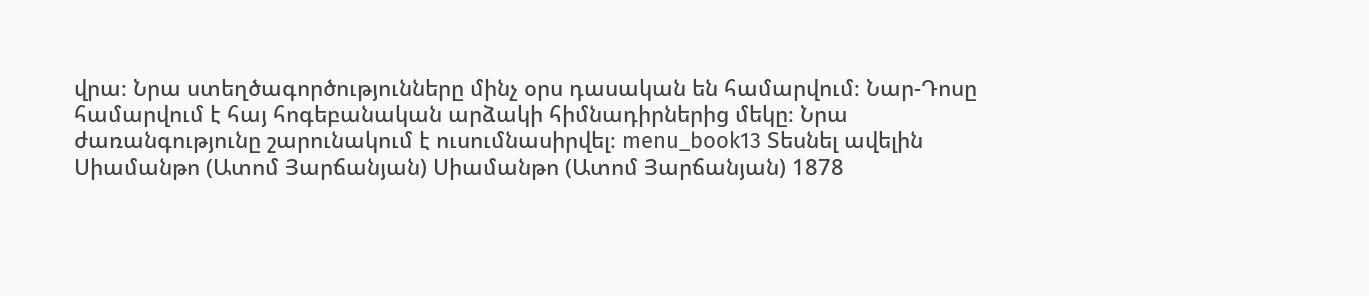վրա։ Նրա ստեղծագործությունները մինչ օրս դասական են համարվում։ Նար-Դոսը համարվում է հայ հոգեբանական արձակի հիմնադիրներից մեկը։ Նրա ժառանգությունը շարունակում է ուսումնասիրվել։ menu_book13 Տեսնել ավելին Սիամանթո (Ատոմ Յարճանյան) Սիամանթո (Ատոմ Յարճանյան) 1878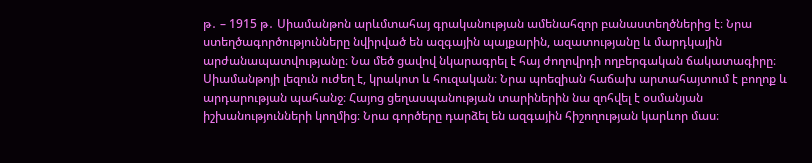թ․ – 1915 թ․ Սիամանթոն արևմտահայ գրականության ամենահզոր բանաստեղծներից է։ Նրա ստեղծագործությունները նվիրված են ազգային պայքարին, ազատությանը և մարդկային արժանապատվությանը։ Նա մեծ ցավով նկարագրել է հայ ժողովրդի ողբերգական ճակատագիրը։ Սիամանթոյի լեզուն ուժեղ է, կրակոտ և հուզական։ Նրա պոեզիան հաճախ արտահայտում է բողոք և արդարության պահանջ։ Հայոց ցեղասպանության տարիներին նա զոհվել է օսմանյան իշխանությունների կողմից։ Նրա գործերը դարձել են ազգային հիշողության կարևոր մաս։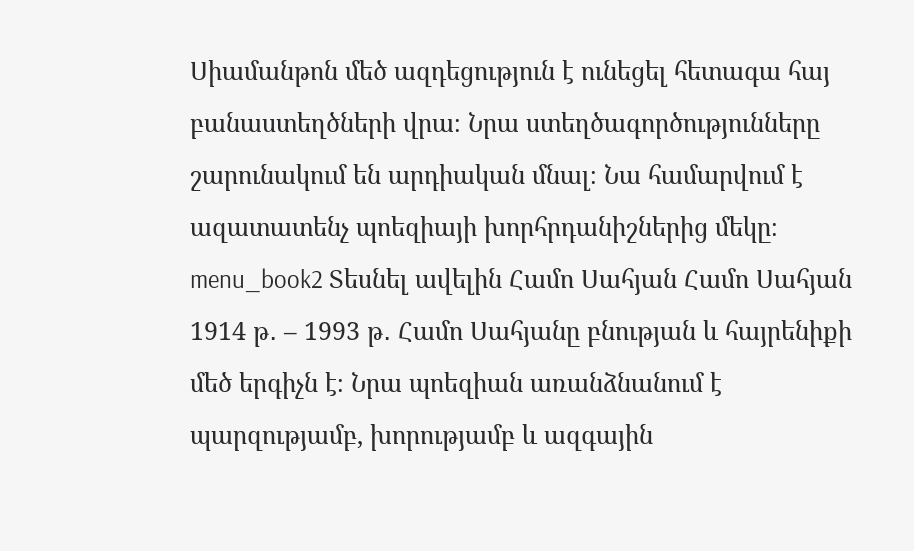Սիամանթոն մեծ ազդեցություն է ունեցել հետագա հայ բանաստեղծների վրա։ Նրա ստեղծագործությունները շարունակում են արդիական մնալ։ Նա համարվում է ազատատենչ պոեզիայի խորհրդանիշներից մեկը։ menu_book2 Տեսնել ավելին Համո Սահյան Համո Սահյան 1914 թ․ – 1993 թ․ Համո Սահյանը բնության և հայրենիքի մեծ երգիչն է։ Նրա պոեզիան առանձնանում է պարզությամբ, խորությամբ և ազգային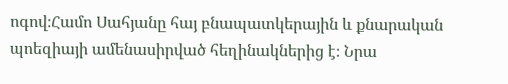ոգով։Համո Սահյանը հայ բնապատկերային և քնարական պոեզիայի ամենասիրված հեղինակներից է։ Նրա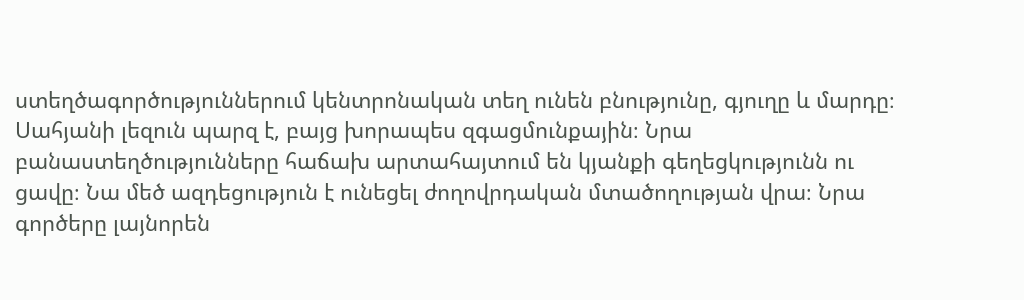ստեղծագործություններում կենտրոնական տեղ ունեն բնությունը, գյուղը և մարդը։ Սահյանի լեզուն պարզ է, բայց խորապես զգացմունքային։ Նրա բանաստեղծությունները հաճախ արտահայտում են կյանքի գեղեցկությունն ու ցավը։ Նա մեծ ազդեցություն է ունեցել ժողովրդական մտածողության վրա։ Նրա գործերը լայնորեն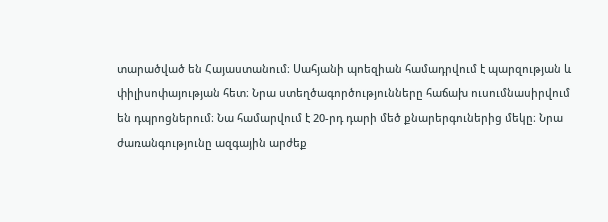տարածված են Հայաստանում։ Սահյանի պոեզիան համադրվում է պարզության և փիլիսոփայության հետ։ Նրա ստեղծագործությունները հաճախ ուսումնասիրվում են դպրոցներում։ Նա համարվում է 20-րդ դարի մեծ քնարերգուներից մեկը։ Նրա ժառանգությունը ազգային արժեք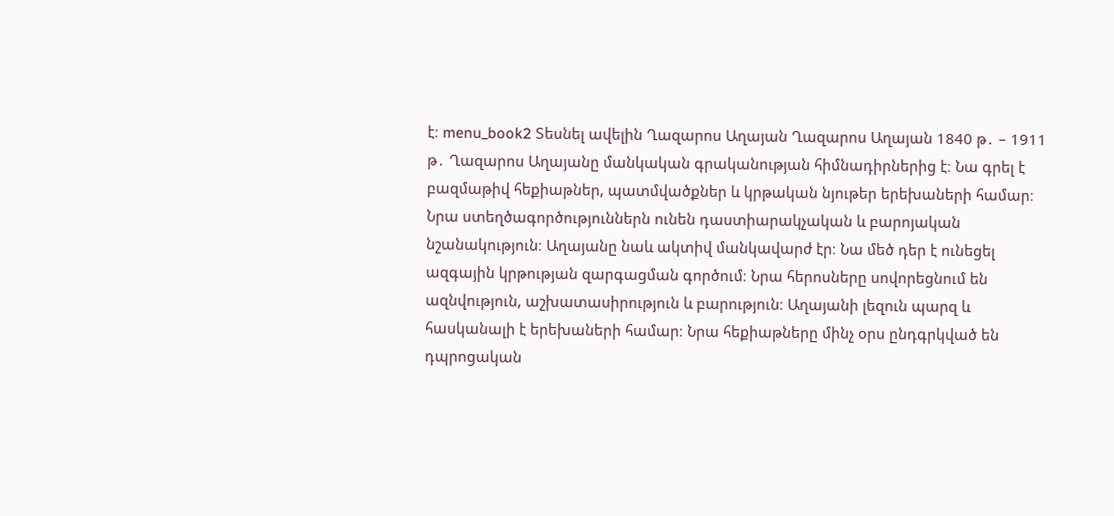է։ menu_book2 Տեսնել ավելին Ղազարոս Աղայան Ղազարոս Աղայան 1840 թ․ – 1911 թ․ Ղազարոս Աղայանը մանկական գրականության հիմնադիրներից է։ Նա գրել է բազմաթիվ հեքիաթներ, պատմվածքներ և կրթական նյութեր երեխաների համար։ Նրա ստեղծագործություններն ունեն դաստիարակչական և բարոյական նշանակություն։ Աղայանը նաև ակտիվ մանկավարժ էր։ Նա մեծ դեր է ունեցել ազգային կրթության զարգացման գործում։ Նրա հերոսները սովորեցնում են ազնվություն, աշխատասիրություն և բարություն։ Աղայանի լեզուն պարզ և հասկանալի է երեխաների համար։ Նրա հեքիաթները մինչ օրս ընդգրկված են դպրոցական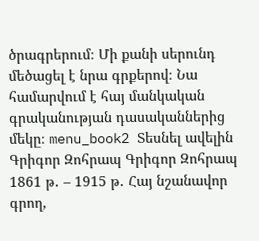ծրագրերում։ Մի քանի սերունդ մեծացել է նրա գրքերով։ Նա համարվում է հայ մանկական գրականության դասականներից մեկը։ menu_book2 Տեսնել ավելին Գրիգոր Զոհրապ Գրիգոր Զոհրապ 1861 թ․ – 1915 թ․ Հայ նշանավոր գրող,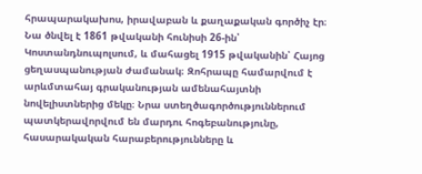հրապարակախոս, իրավաբան և քաղաքական գործիչ էր։ Նա ծնվել է 1861 թվականի հունիսի 26-ին՝ Կոստանդնուպոլսում, և մահացել 1915 թվականին՝ Հայոց ցեղասպանության ժամանակ։ Զոհրապը համարվում է արևմտահայ գրականության ամենահայտնի նովելիստներից մեկը։ Նրա ստեղծագործություններում պատկերավորվում են մարդու հոգեբանությունը, հասարակական հարաբերությունները և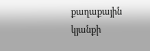քաղաքային կյանքի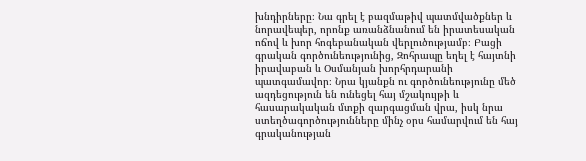խնդիրները։ Նա գրել է բազմաթիվ պատմվածքներ և նորավեպեր, որոնք առանձնանում են իրատեսական ոճով և խոր հոգեբանական վերլուծությամբ։ Բացի գրական գործունեությունից, Զոհրապը եղել է հայտնի իրավաբան և Օսմանյան խորհրդարանի պատգամավոր։ Նրա կյանքն ու գործունեությունը մեծ ազդեցություն են ունեցել հայ մշակույթի և հասարակական մտքի զարգացման վրա, իսկ նրա ստեղծագործությունները մինչ օրս համարվում են հայ գրականության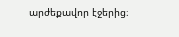արժեքավոր էջերից։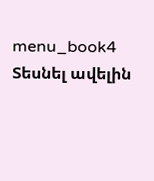menu_book4 Տեսնել ավելին